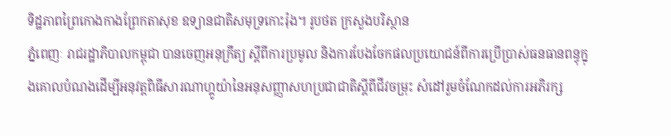ទិដ្ឋភាពព្រៃកោងកាងព្រែកតាសុខ ឧទ្យានជាតិសមុទ្រកោះរ៉ុង។ រូបថត ក្រសួងបរិស្ថាន
ភ្នំពេញៈ រាជរដ្ឋាភិបាលកម្ពុជា បានចេញអនុក្រឹត្យ ស្តីពីការប្រមូល និងការបែងចែកផលប្រយោជន៍ពីការប្រើប្រាស់ធនធានពន្ធុក្នុងគោលបំណងដើម្បីអនុវត្តពិធីសារណាហ្គូយ៉ានៃអនុសញ្ញាសហប្រជាជាតិស្ដីពីជីវចម្រុះ សំដៅរួមចំណែកដល់ការអភិរក្ស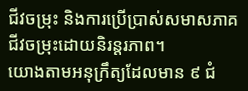ជីវចម្រុះ និងការប្រើប្រាស់សមាសភាគជីវចម្រុះដោយនិរន្តរភាព។
យោងតាមអនុក្រឹត្យដែលមាន ៩ ជំ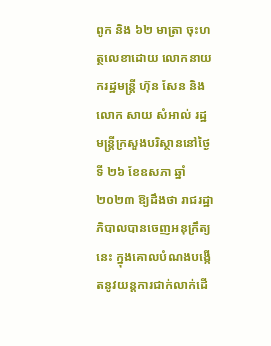ពូក និង ៦២ មាត្រា ចុះហត្ថលេខាដោយ លោកនាយករដ្ឋមន្ត្រី ហ៊ុន សែន និងលោក សាយ សំអាល់ រដ្ឋមន្ត្រីក្រសួងបរិស្ថាននៅថ្ងៃទី ២៦ ខែឧសភា ឆ្នាំ ២០២៣ ឱ្យដឹងថា រាជរដ្ឋាភិបាលបានចេញអនុក្រឹត្យនេះ ក្នុងគោលបំណងបង្កើតនូវយន្តការជាក់លាក់ដើ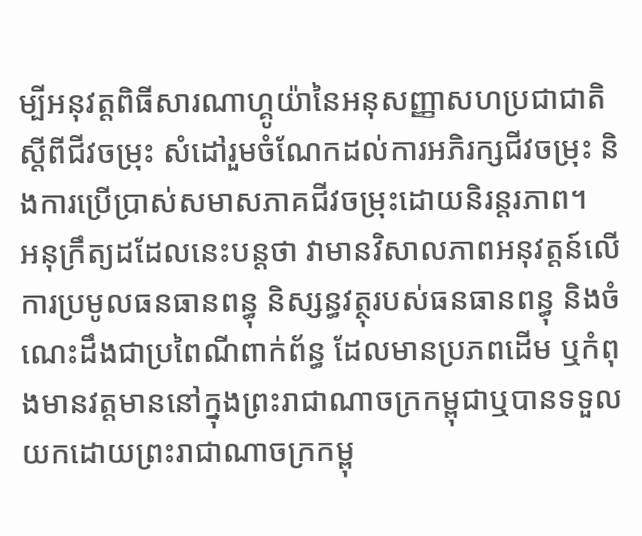ម្បីអនុវត្តពិធីសារណាហ្គូយ៉ានៃអនុសញ្ញាសហប្រជាជាតិស្ដីពីជីវចម្រុះ សំដៅរួមចំណែកដល់ការអភិរក្សជីវចម្រុះ និងការប្រើប្រាស់សមាសភាគជីវចម្រុះដោយនិរន្តរភាព។
អនុក្រឹត្យដដែលនេះបន្តថា វាមានវិសាលភាពអនុវត្តន៍លើការប្រមូលធនធានពន្ធុ និស្សន្ធវត្ថុរបស់ធនធានពន្ធុ និងចំណេះដឹងជាប្រពៃណីពាក់ព័ន្ធ ដែលមានប្រភពដើម ឬកំពុងមានវត្តមាននៅក្នុងព្រះរាជាណាចក្រកម្ពុជាឬបានទទួលយកដោយព្រះរាជាណាចក្រកម្ពុ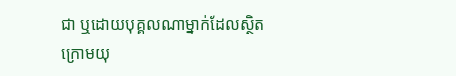ជា ឬដោយបុគ្គលណាម្នាក់ដែលស្ថិតក្រោមយុ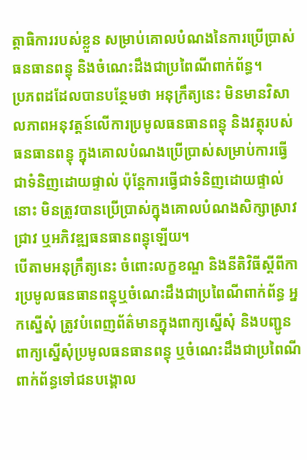ត្តាធិការរបស់ខ្លួន សម្រាប់គោលបំណងនៃការប្រើប្រាស់ធនធានពន្ធុ និងចំណេះដឹងជាប្រពៃណីពាក់ព័ន្ធ។
ប្រភពដដែលបានបន្ថែមថា អនុក្រឹត្យនេះ មិនមានវិសាលភាពអនុវត្តន៍លើការប្រមូលធនធានពន្ធុ និងវត្ថុរបស់ធនធានពន្ធុ ក្នុងគោលបំណងប្រើប្រាស់សម្រាប់ការធ្វើជាទំនិញដោយផ្ទាល់ ប៉ុន្តែការធ្វើជាទំនិញដោយផ្ទាល់នោះ មិនត្រូវបានប្រើប្រាស់ក្នុងគោលបំណងសិក្សាស្រាវជ្រាវ ឬអភិវឌ្ឍធនធានពន្ធុឡើយ។
បើតាមអនុក្រឹត្យនេះ ចំពោះលក្ខខណ្ឌ និងនីតិវិធីស្ដីពីការប្រមូលធនធានពន្ធុឬចំណេះដឹងជាប្រពៃណីពាក់ព័ន្ធ អ្នកស្នើសុំ ត្រូវបំពេញព័ត៌មានក្នុងពាក្យស្នើសុំ និងបញ្ជូនពាក្យស្នើសុំប្រមូលធនធានពន្ធុ ឬចំណេះដឹងជាប្រពៃណីពាក់ព័ន្ធទៅជនបង្គោល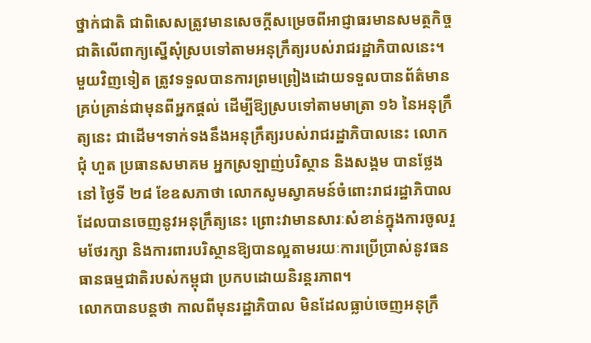ថ្នាក់ជាតិ ជាពិសេសត្រូវមានសេចក្តីសម្រេចពីអាជ្ញាធរមានសមត្ថកិច្ចជាតិលើពាក្យស្នើសុំស្របទៅតាមអនុក្រឹត្យរបស់រាជរដ្ឋាភិបាលនេះ។
មួយវិញទៀត ត្រូវទទួលបានការព្រមព្រៀងដោយទទួលបានព័ត៌មានគ្រប់គ្រាន់ជាមុនពីអ្នកផ្តល់ ដើម្បីឱ្យស្របទៅតាមមាត្រា ១៦ នៃអនុក្រឹត្យនេះ ជាដើម។ទាក់ទងនឹងអនុក្រឹត្យរបស់រាជរដ្ឋាភិបាលនេះ លោក ជុំ ហួត ប្រធានសមាគម អ្នកស្រឡាញ់បរិស្ថាន និងសង្គម បានថ្លែងនៅ ថ្ងៃទី ២៨ ខែឧសភាថា លោកសូមស្វាគមន៍ចំពោះរាជរដ្ឋាភិបាលដែលបានចេញនូវអនុក្រឹត្យនេះ ព្រោះវាមានសារៈសំខាន់ក្នុងការចូលរួមថែរក្សា និងការពារបរិស្ថានឱ្យបានល្អតាមរយៈការប្រើប្រាស់នូវធនធានធម្មជាតិរបស់កម្ពុជា ប្រកបដោយនិរន្តរភាព។
លោកបានបន្តថា កាលពីមុនរដ្ឋាភិបាល មិនដែលធ្លាប់ចេញអនុក្រឹ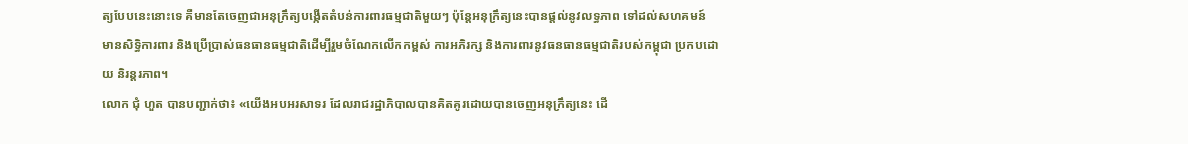ត្យបែបនេះនោះទេ គឺមានតែចេញជាអនុក្រឹត្យបង្កើតតំបន់ការពារធម្មជាតិមួយៗ ប៉ុន្តែអនុក្រឹត្យនេះបានផ្តល់នូវលទ្ធភាព ទៅដល់សហគមន៍ មានសិទ្ធិការពារ និងប្រើប្រាស់ធនធានធម្មជាតិដើម្បីរួមចំណែកលើកកម្ពស់ ការអភិរក្ស និងការពារនូវធនធានធម្មជាតិរបស់កម្ពុជា ប្រកបដោយ និរន្តរភាព។
លោក ជុំ ហួត បានបញ្ជាក់ថា៖ «យើងអបអរសាទរ ដែលរាជរដ្ឋាភិបាលបានគិតគូរដោយបានចេញអនុក្រឹត្យនេះ ដើ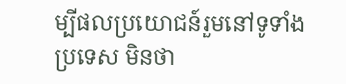ម្បីផលប្រយោជន៍រួមនៅទូទាំងប្រទេស មិនថា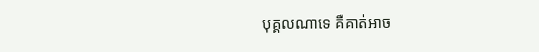បុគ្គលណាទេ គឺគាត់អាច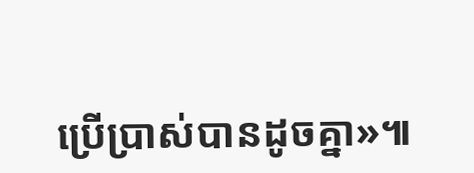ប្រើប្រាស់បានដូចគ្នា»៕